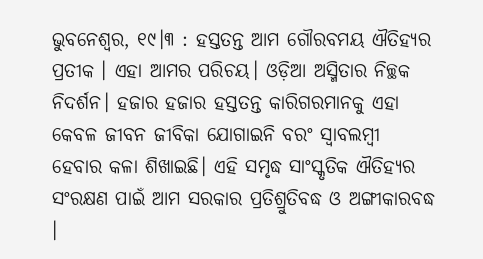ଭୁବନେଶ୍ୱର, ୧୯।୩ : ହସ୍ତତନ୍ତ ଆମ ଗୌରବମୟ ଐତିହ୍ୟର ପ୍ରତୀକ । ଏହା ଆମର ପରିଚୟ। ଓଡ଼ିଆ ଅସ୍ମିତାର ନିଚ୍ଛକ ନିଦର୍ଶନ। ହଜାର ହଜାର ହସ୍ତତନ୍ତ କାରିଗରମାନକୁ ଏହା କେବଳ ଜୀବନ ଜୀବିକା ଯୋଗାଇନି ବରଂ ସ୍ୱାବଲମ୍ବୀ ହେବାର କଳା ଶିଖାଇଛି। ଏହି ସମୃଦ୍ଧ ସାଂସ୍କୃତିକ ଐତିହ୍ୟର ସଂରକ୍ଷଣ ପାଇଁ ଆମ ସରକାର ପ୍ରତିଶ୍ରୁତିବଦ୍ଧ ଓ ଅଙ୍ଗୀକାରବଦ୍ଧ ।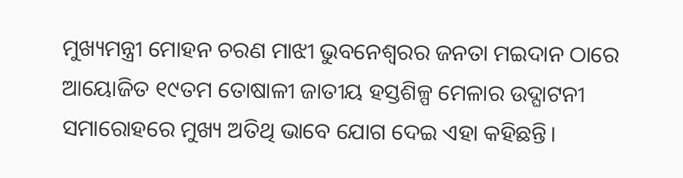ମୁଖ୍ୟମନ୍ତ୍ରୀ ମୋହନ ଚରଣ ମାଝୀ ଭୁବନେଶ୍ୱରର ଜନତା ମଇଦାନ ଠାରେ ଆୟୋଜିତ ୧୯ତମ ତୋଷାଳୀ ଜାତୀୟ ହସ୍ତଶିଳ୍ପ ମେଳାର ଉଦ୍ଘାଟନୀ ସମାରୋହରେ ମୁଖ୍ୟ ଅତିଥି ଭାବେ ଯୋଗ ଦେଇ ଏହା କହିଛନ୍ତି।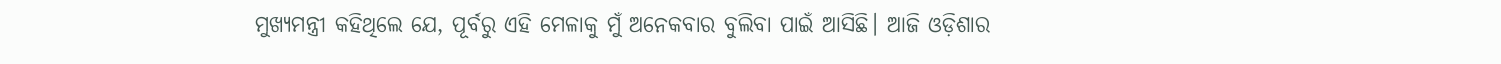ମୁଖ୍ୟମନ୍ତ୍ରୀ କହିଥିଲେ ଯେ, ପୂର୍ବରୁ ଏହି ମେଳାକୁ ମୁଁ ଅନେକବାର ବୁଲିବା ପାଇଁ ଆସିଛି। ଆଜି ଓଡ଼ିଶାର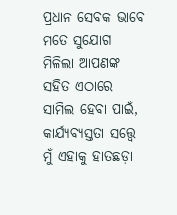ପ୍ରଧାନ ସେବକ ଭାବେ ମତେ ସୁଯୋଗ ମିଳିଲା ଆପଣଙ୍କ ସହିତ ଏଠାରେ ସାମିଲ ହେବା ପାଇଁ, କାର୍ଯ୍ୟବ୍ୟସ୍ତତା ସତ୍ତ୍ୱେ ମୁଁ ଏହାକୁ ହାତଛଡ଼ା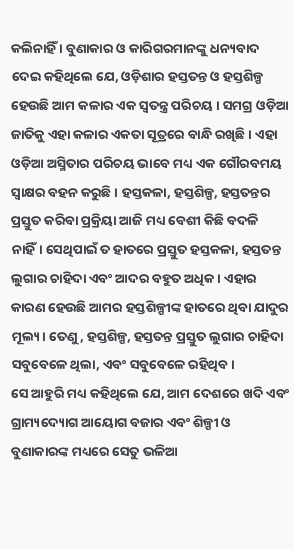କଲିନାହିଁ । ବୁଣାକାର ଓ କାରିଗରମାନଙ୍କୁ ଧନ୍ୟବାଦ ଦେଇ କହିଥିଲେ ଯେ, ଓଡ଼ିଶାର ହସ୍ତତନ୍ତ ଓ ହସ୍ତଶିଳ୍ପ ହେଉଛି ଆମ କଳାର ଏକ ସ୍ୱତନ୍ତ୍ର ପରିଚୟ । ସମଗ୍ର ଓଡ଼ିଆ ଜାତିକୁ ଏହା କଳାର ଏକତା ସୂତ୍ରରେ ବାନ୍ଧି ରଖିଛି । ଏହା ଓଡ଼ିଆ ଅସ୍ମିତାର ପରିଚୟ ଭାବେ ମଧ୍ୟ ଏକ ଗୌରବମୟ ସ୍ଵାକ୍ଷର ବହନ କରୁଛି । ହସ୍ତକଳା, ହସ୍ତଶିଳ୍ପ, ହସ୍ତତନ୍ତର ପ୍ରସ୍ତୁତ କରିବା ପ୍ରକ୍ରିୟା ଆଜି ମଧ୍ୟ ବେଶୀ କିଛି ବଦଳି ନାହିଁ। ସେଥିପାଇଁ ତ ହାତରେ ପ୍ରସ୍ତୁତ ହସ୍ତକଳା, ହସ୍ତତନ୍ତ ଲୁଗାର ଚାହିଦା ଏବଂ ଆଦର ବହୁତ ଅଧିକ। ଏହାର କାରଣ ହେଉଛି ଆମର ହସ୍ତଶିଳ୍ପୀଙ୍କ ହାତରେ ଥିବା ଯାଦୁର ମୂଲ୍ୟ। ତେଣୁ, ହସ୍ତଶିଳ୍ପ, ହସ୍ତତନ୍ତ ପ୍ରସ୍ତୁତ ଲୁଗାର ଚାହିଦା ସବୁବେଳେ ଥିଲା, ଏବଂ ସବୁବେଳେ ରହିଥିବ।
ସେ ଆହୁରି ମଧ୍ୟ କହିଥିଲେ ଯେ, ଆମ ଦେଶରେ ଖଦି ଏବଂ ଗ୍ରାମ୍ୟଦ୍ୟୋଗ ଆୟୋଗ ବଜାର ଏବଂ ଶିଳ୍ପୀ ଓ ବୁଣାକାରଙ୍କ ମଧ୍ୟରେ ସେତୁ ଭଳିଆ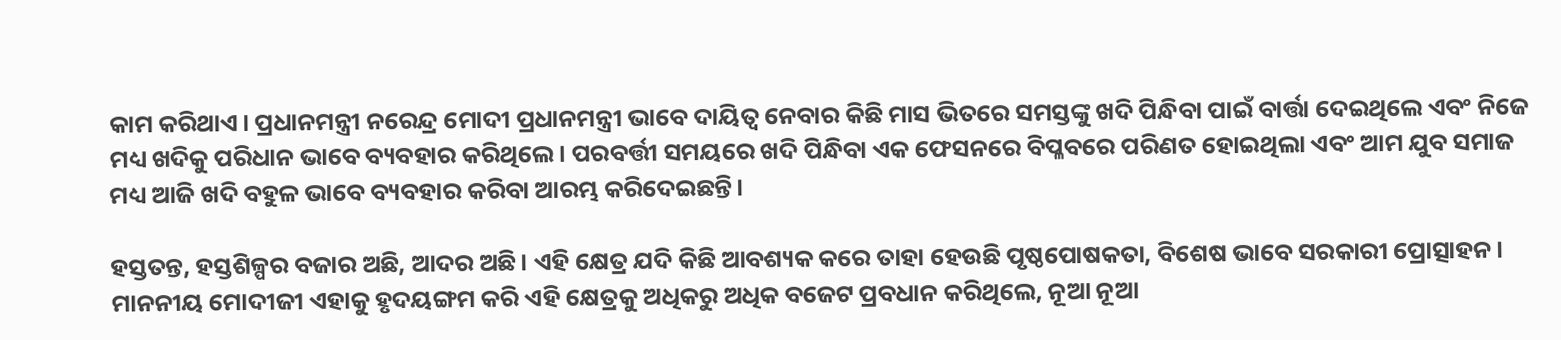କାମ କରିଥାଏ। ପ୍ରଧାନମନ୍ତ୍ରୀ ନରେନ୍ଦ୍ର ମୋଦୀ ପ୍ରଧାନମନ୍ତ୍ରୀ ଭାବେ ଦାୟିତ୍ଵ ନେବାର କିଛି ମାସ ଭିତରେ ସମସ୍ତଙ୍କୁ ଖଦି ପିନ୍ଧିବା ପାଇଁ ବାର୍ତ୍ତା ଦେଇଥିଲେ ଏବଂ ନିଜେ ମଧ୍ୟ ଖଦିକୁ ପରିଧାନ ଭାବେ ବ୍ୟବହାର କରିଥିଲେ। ପରବର୍ତ୍ତୀ ସମୟରେ ଖଦି ପିନ୍ଧିବା ଏକ ଫେସନରେ ବିପ୍ଳବରେ ପରିଣତ ହୋଇଥିଲା ଏବଂ ଆମ ଯୁବ ସମାଜ ମଧ୍ୟ ଆଜି ଖଦି ବହୁଳ ଭାବେ ବ୍ୟବହାର କରିବା ଆରମ୍ଭ କରିଦେଇଛନ୍ତି।

ହସ୍ତତନ୍ତ, ହସ୍ତଶିଳ୍ପର ବଜାର ଅଛି, ଆଦର ଅଛି। ଏହି କ୍ଷେତ୍ର ଯଦି କିଛି ଆବଶ୍ୟକ କରେ ତାହା ହେଉଛି ପୃଷ୍ଠପୋଷକତା, ବିଶେଷ ଭାବେ ସରକାରୀ ପ୍ରୋତ୍ସାହନ। ମାନନୀୟ ମୋଦୀଜୀ ଏହାକୁ ହୃଦୟଙ୍ଗମ କରି ଏହି କ୍ଷେତ୍ରକୁ ଅଧିକରୁ ଅଧିକ ବଜେଟ ପ୍ରବଧାନ କରିଥିଲେ, ନୂଆ ନୂଆ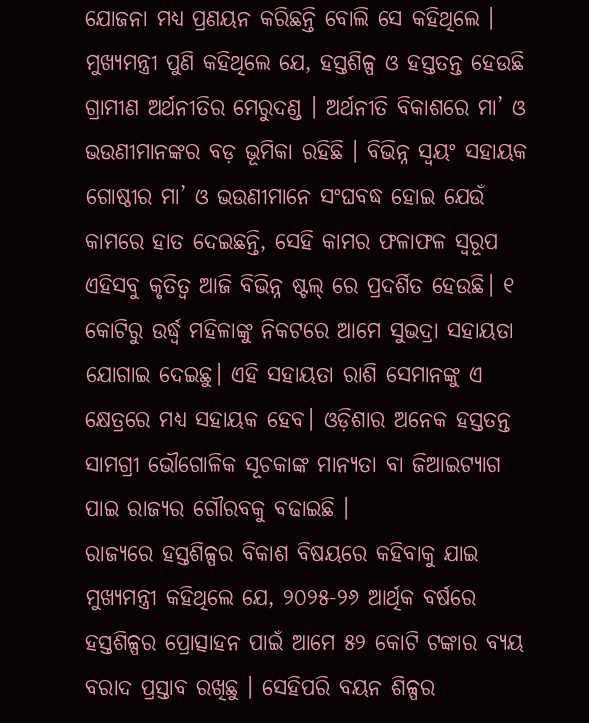ଯୋଜନା ମଧ୍ୟ ପ୍ରଣୟନ କରିଛନ୍ତି ବୋଲି ସେ କହିଥିଲେ ।
ମୁଖ୍ୟମନ୍ତ୍ରୀ ପୁଣି କହିଥିଲେ ଯେ, ହସ୍ତଶିଳ୍ପ ଓ ହସ୍ତତନ୍ତ ହେଉଛି ଗ୍ରାମୀଣ ଅର୍ଥନୀତିର ମେରୁଦଣ୍ଡ । ଅର୍ଥନୀତି ବିକାଶରେ ମା’ ଓ ଭଉଣୀମାନଙ୍କର ବଡ଼ ଭୂମିକା ରହିଛି । ବିଭିନ୍ନ ସ୍ୱୟଂ ସହାୟକ ଗୋଷ୍ଠୀର ମା’ ଓ ଭଉଣୀମାନେ ସଂଘବଦ୍ଧ ହୋଇ ଯେଉଁ କାମରେ ହାତ ଦେଇଛନ୍ତି, ସେହି କାମର ଫଳାଫଳ ସ୍ୱରୂପ ଏହିସବୁ କୃତିତ୍ୱ ଆଜି ବିଭିନ୍ନ ଷ୍ଟଲ୍ ରେ ପ୍ରଦର୍ଶିତ ହେଉଛି। ୧ କୋଟିରୁ ଉର୍ଦ୍ଧ୍ୱ ମହିଳାଙ୍କୁ ନିକଟରେ ଆମେ ସୁଭଦ୍ରା ସହାୟତା ଯୋଗାଇ ଦେଇଛୁ। ଏହି ସହାୟତା ରାଶି ସେମାନଙ୍କୁ ଏ କ୍ଷେତ୍ରରେ ମଧ୍ୟ ସହାୟକ ହେବ। ଓଡ଼ିଶାର ଅନେକ ହସ୍ତତନ୍ତ ସାମଗ୍ରୀ ଭୌଗୋଳିକ ସୂଚକାଙ୍କ ମାନ୍ୟତା ବା ଜିଆଇଟ୍ୟାଗ ପାଇ ରାଜ୍ୟର ଗୌରବକୁ ବଢାଇଛି ।
ରାଜ୍ୟରେ ହସ୍ତଶିଳ୍ପର ବିକାଶ ବିଷୟରେ କହିବାକୁ ଯାଇ ମୁଖ୍ୟମନ୍ତ୍ରୀ କହିଥିଲେ ଯେ, ୨୦୨୫-୨୬ ଆର୍ଥିକ ବର୍ଷରେ ହସ୍ତଶିଳ୍ପର ପ୍ରୋତ୍ସାହନ ପାଇଁ ଆମେ ୫୨ କୋଟି ଟଙ୍କାର ବ୍ୟୟ ବରାଦ ପ୍ରସ୍ତାବ ରଖିଛୁ । ସେହିପରି ବୟନ ଶିଳ୍ପର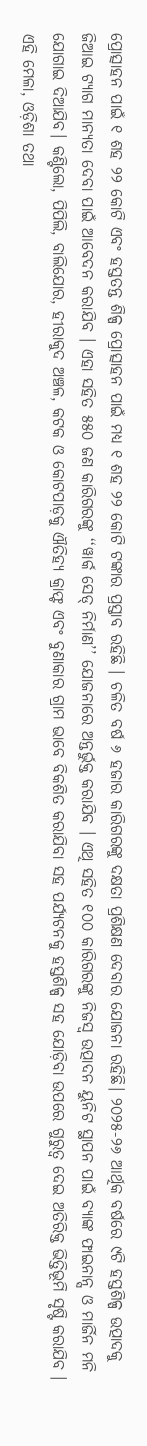ପ୍ରୋତ୍ସାହନ ପାଇଁ ୧ ଶହ ୨୨ କୋଟି ଏବଂ ହସ୍ତତନ୍ତ ଶିଳ୍ପ ପ୍ରୋତ୍ସାହନ ପାଇଁ ମଧ୍ୟ ୧ ଶହ ୨୨ କୋଟି ଟଙ୍କାର ପ୍ରସ୍ତାବ ରହିଛି । ଚଳିତ ବର୍ଷ ୬ ହଜାର କାରିଗରଙ୍କୁ ଦକ୍ଷତା ପ୍ରଶିକ୍ଷଣ ଦେବାର ଯୋଜନା ରହିଛି। ୨୦୨୫-୨୬ ଆର୍ଥିକ ବର୍ଷରେ ୯ଟି ହସ୍ତଶିଳ୍ପ ଉତ୍ପାଦକୁ ଜିଆଇ ଟ୍ୟାଗ ମାନ୍ୟତା ଦେବା ପାଇଁ ଆବେଦନ କରାଯିବ । ଏହା ସହିତ ୫୫୦ ଜଣ କାରିଗରଙ୍କୁ ‘‘ୱାର୍କ ସେଡ୍ ନିର୍ମାଣ’’ ଯୋଜନାରେ ଅନ୍ତର୍ଭୁକ୍ତ କରାଯିବ । ଏଥି ସହିତ ୧୦୦ କାରିଗରଙ୍କୁ ନିଜସ୍ୱ ଉତ୍ପାଦନ ୟୁନିଟ ସ୍ଥାପନ ପାଇଁ ବ୍ୟାଙ୍କ ଫାଇନାନ୍ସ ଓ ମାର୍ଜିନ ମନି ଯୋଗାଇ ଦିଆଯିବ। କଣ୍ଟିଲୋ, ପିପିଲି, ବାଲିଯୋର, ହୀରାକୁଦ ଅଞ୍ଚଳ, କଟକ ଓ କୋଟପାଡ଼କୁ ଐତିହ୍ୟ କ୍ରାଫ୍ଟ ଏବଂ ବୁଣାକାର ଗ୍ରାମ ଭାବେ ବିକଶିତ କରାଯିବା ସହ ପର୍ଯ୍ୟଟନକୁ ହସ୍ତଶିଳ୍ପ ସହ ଯୋଡ଼ିବା ଉପରେ ଗୁରୁତ୍ଵ ଦେଇ ଅତିରିକ୍ତ ଭିତ୍ତିଭୂମି ସୃଷ୍ଟି କରାଯିବ । ଏହି ମେଳା, ଓଡ଼ିଶା ତଥା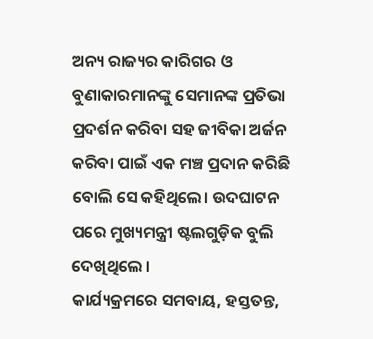ଅନ୍ୟ ରାଜ୍ୟର କାରିଗର ଓ ବୁଣାକାରମାନଙ୍କୁ ସେମାନଙ୍କ ପ୍ରତିଭା ପ୍ରଦର୍ଶନ କରିବା ସହ ଜୀବିକା ଅର୍ଜନ କରିବା ପାଇଁ ଏକ ମଞ୍ଚ ପ୍ରଦାନ କରିଛି ବୋଲି ସେ କହିଥିଲେ। ଉଦଘାଟନ ପରେ ମୁଖ୍ୟମନ୍ତ୍ରୀ ଷ୍ଟଲଗୁଡ଼ିକ ବୁଲି ଦେଖିଥିଲେ ।
କାର୍ଯ୍ୟକ୍ରମରେ ସମବାୟ, ହସ୍ତତନ୍ତ,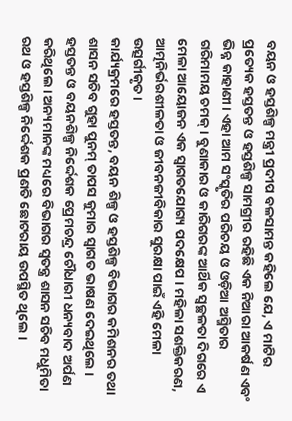ବୟନ ଓ ହସ୍ତଶିଳ୍ପ ମନ୍ତ୍ରୀ ପ୍ରଦୀପ ବଳସାମନ୍ତ କହିଲେ ଯେ, ଏ ମାଟିର ପ୍ରତ୍ୟେକ ହସ୍ତତନ୍ତ ଓ ହସ୍ତଶିଳ୍ପ ସାମଗ୍ରୀର ରହିଛି ଏକ ନିଆରା ଆକର୍ଷଣ ଏବଂ ଭିନ୍ନ କାହାଣୀ। ଏହା ଆମ ସଂସ୍କୃତିର ପରିଚୟ ଓ ଓଡ଼ିଆ ଅସ୍ମିତାର ଗରିମାମୟ ଚମକ୍। ବୁଣାକାର ଓ କାରିଗରଙ୍କ ଆର୍ଥିକ ସ୍ୱଚ୍ଛଳତା ଦିଗରେ ଏ ମେଳା ଆୟୋଜନ ଏକ ସ୍ୱାଗତଯୋଗ୍ୟ ପଦକ୍ଷେପ । ମହିଳା ସଶକ୍ତିକରଣ, ଆତ୍ମନିର୍ଭରଶୀଳତା ଓ ଜୀବନଜୀବିକାର ସୁରକ୍ଷା ପାଇଁ ଏହି ମେଳା ଉତ୍ସର୍ଗୀକୃତ।
କାର୍ଯ୍ୟକ୍ରମରେ ହସ୍ତତନ୍ତ, ବୟନ ଶିଳ୍ପ ଓ ହସ୍ତଶିଳ୍ପ ବିଭାଗର କମିଶନର ତଥା ଶାସନ ସଚିବ ଗୁହା ପୁନମ୍ ତାପସ କୁମାର ସ୍ୱାଗତ ଭାଷଣ ଦେଇଥିଲେ । ହସ୍ତତନ୍ତ ଓ ବୟନଶିଳ୍ପ ନିର୍ଦ୍ଦେଶକ ପ୍ରେମଚନ୍ଦ୍ର ଚୌଧାରୀ ଧନ୍ୟବାଦ ଅର୍ପଣ କରିଥିଲେ। ଅନ୍ୟମାନଙ୍କ ମଧ୍ୟରେ ବିଭାଗର ସ୍ୱତନ୍ତ୍ର ଶାସନ ସଚିବ ମଧୁମିତା ରଥ ଓ ହସ୍ତଶିଳ୍ପ ନିର୍ଦ୍ଦେଶକ ପ୍ରଣତି ଛୋଟରାୟ ଉପସ୍ଥିତ ଥିଲେ ।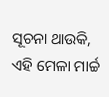ସୂଚନା ଥାଉକି, ଏହି ମେଳା ମାର୍ଚ୍ଚ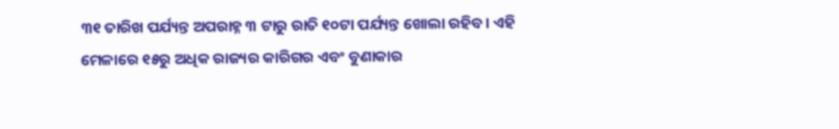୩୧ ତାରିଖ ପର୍ଯ୍ୟନ୍ତ ଅପରାହ୍ନ ୩ ଟାରୁ ରାତି ୧୦ଟା ପର୍ଯ୍ୟନ୍ତ ଖୋଲା ରହିବ। ଏହି ମେଳାରେ ୧୫ରୁ ଅଧିକ ରାଜ୍ୟର କାରିଗର ଏବଂ ବୁଣାକାର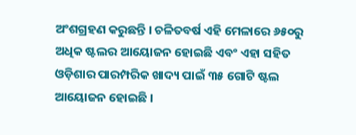ଅଂଶଗ୍ରହଣ କରୁଛନ୍ତି । ଚଳିତବର୍ଷ ଏହି ମେଳାରେ ୬୫୦ରୁ ଅଧିକ ଷ୍ଟଲର ଆୟୋଜନ ହୋଇଛି ଏବଂ ଏହା ସହିତ ଓଡ଼ିଶାର ପାରମ୍ପରିକ ଖାଦ୍ୟ ପାଇଁ ୩୫ ଗୋଟି ଷ୍ଟଲ ଆୟୋଜନ ହୋଇଛି ।